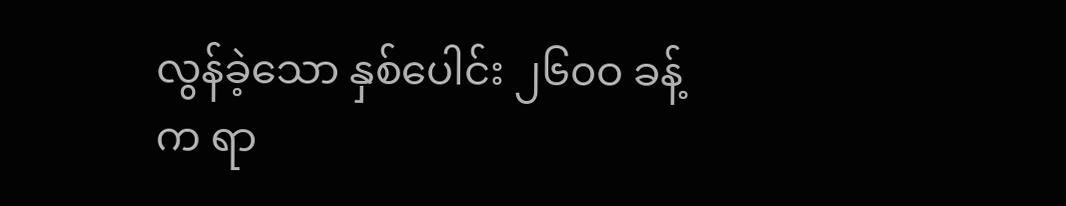လွန်ခဲ့သော နှစ်ပေါင်း ၂၆၀ဝ ခန့်က ရာ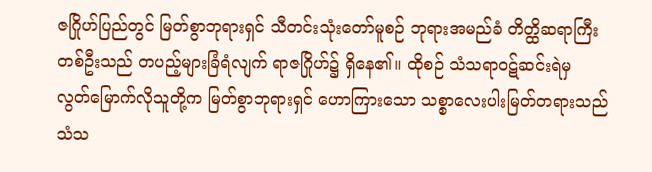ဇဂြိုဟ်ပြည်တွင် မြတ်စွာဘုရားရှင် သီတင်းသုံးတော်မူစဉ် ဘုရားအမည်ခံ တိတ္ထိဆရာကြီးတစ်ဦးသည် တပည့်များခြံရံလျက် ရာဇဂြိုဟ်၌ ရှိနေ၏။ ထိုစဉ် သံသရာဝဋ်ဆင်းရဲမှ လွတ်မြောက်လိုသူတို့က မြတ်စွာဘုရားရှင် ဟောကြားသော သစ္စာလေးပါးမြတ်တရားသည် သံသ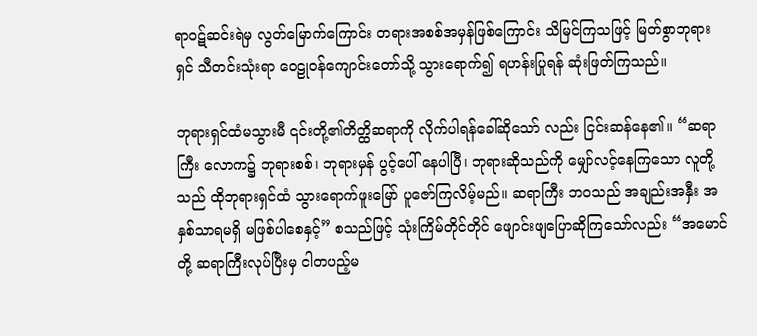ရာဝဋ်ဆင်းရဲမှ လွတ်မြောက်ကြောင်း တရားအစစ်အမှန်ဖြစ်ကြောင်း သိမြင်ကြသဖြင့် မြတ်စွာဘုရားရှင် သီတင်းသုံးရာ ဝေဠုဝန်ကျောင်းတော်သို့ သွားရောက်၍ ရဟန်းပြုရန် ဆုံးဖြတ်ကြသည်။

ဘုရားရှင်ထံမသွားမီ ၎င်းတို့၏တိတ္ထိဆရာကို လိုက်ပါရန်ခေါ်ဆိုသော် လည်း ငြင်းဆန်နေ၏။ “ဆရာကြီး လောက၌ ဘုရားစစ်၊ ဘုရားမှန် ပွင့်ပေါ် နေပါပြီ၊ ဘုရားဆိုသည်ကို မျှော်လင့်နေကြသော လူတို့သည် ထိုဘုရားရှင်ထံ သွားရောက်ဖူးမြော် ပူဇော်ကြလိမ့်မည်။ ဆရာကြီး ဘဝသည် အချည်းအနှီး အနှစ်သာရမရှိ မဖြစ်ပါစေနှင့်” စသည်ဖြင့် သုံးကြိမ်တိုင်တိုင် ဖျောင်းဖျပြောဆိုကြသော်လည်း “အမောင်တို့ ဆရာကြီးလုပ်ပြီးမှ ငါတပည့်မ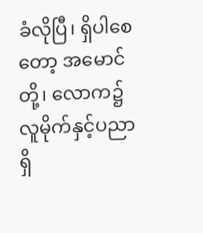ခံလိုပြီ၊ ရှိပါစေတော့ အမောင်တို့၊ လောက၌ လူမိုက်နှင့်ပညာရှိ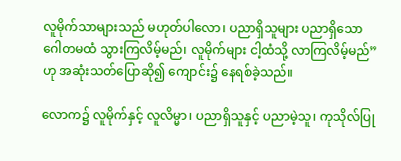လူမိုက်သာများသည် မဟုတ်ပါလော၊ ပညာရှိသူများ ပညာရှိသော ဂေါတမထံ သွားကြလိမ့်မည်၊ လူမိုက်များ ငါ့ထံသို့ လာကြလိမ့်မည်” ဟု အဆုံးသတ်ပြောဆို၍ ကျောင်း၌ နေရစ်ခဲ့သည်။

လောက၌ လူမိုက်နှင့် လူလိမ္မာ၊ ပညာရှိသူနှင့် ပညာမဲ့သူ၊ ကုသိုလ်ပြု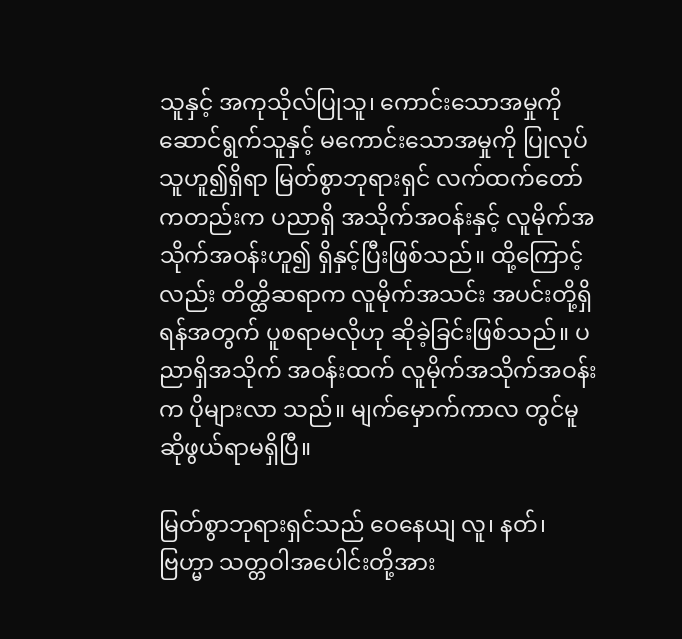သူနှင့် အကုသိုလ်ပြုသူ၊ ကောင်းသောအမှုကို ဆောင်ရွက်သူနှင့် မကောင်းသောအမှုကို ပြုလုပ်သူဟူ၍ရှိရာ မြတ်စွာဘုရားရှင် လက်ထက်တော်ကတည်းက ပညာရှိ အသိုက်အဝန်းနှင့် လူမိုက်အသိုက်အဝန်းဟူ၍ ရှိနှင့်ပြီးဖြစ်သည်။ ထို့ကြောင့်လည်း တိတ္ထိဆရာက လူမိုက်အသင်း အပင်းတို့ရှိရန်အတွက် ပူစရာမလိုဟု ဆိုခဲ့ခြင်းဖြစ်သည်။ ပညာရှိအသိုက် အဝန်းထက် လူမိုက်အသိုက်အဝန်းက ပိုများလာ သည်။ မျက်မှောက်ကာလ တွင်မူ ဆိုဖွယ်ရာမရှိပြီ။

မြတ်စွာဘုရားရှင်သည် ဝေနေယျ လူ၊ နတ်၊ ဗြဟ္မာ သတ္တဝါအပေါင်းတို့အား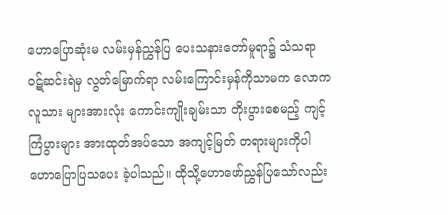ဟောပြောဆုံးမ လမ်းမှန်ညွှန်ပြ ပေးသနားတော်မူရာ၌ သံသရာ ဝဋ်ဆင်းရဲမှ လွတ်မြောက်ရာ လမ်းကြောင်းမှန်ကိုသာမက လောကလူသား များအားလုံး ကောင်းကျိုးချမ်းသာ တိုးပွားစေမည့် ကျင့်ကြံပွားများ အားထုတ်အပ်သော အကျင့်မြတ် တရားများကိုပါ ဟောပြောပြသပေး ခဲ့ပါသည်။ ထိုသို့ဟောဖော်ညွှန်ပြသော်လည်း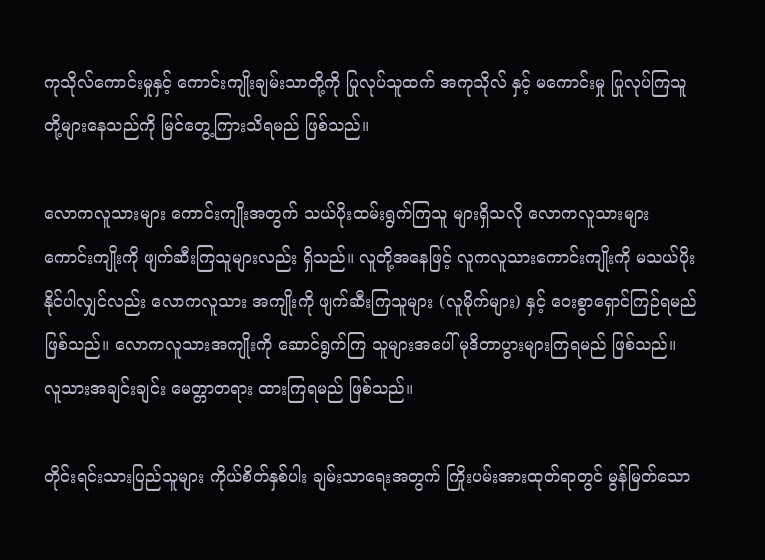ကုသိုလ်ကောင်းမှုနှင့် ကောင်းကျိုးချမ်းသာတို့ကို ပြုလုပ်သူထက် အကုသိုလ် နှင့် မကောင်းမှု ပြုလုပ်ကြသူတို့များနေသည်ကို မြင်တွေ့ကြားသိရမည် ဖြစ်သည်။

လောကလူသားများ ကောင်းကျိုးအတွက် သယ်ပိုးထမ်းရွက်ကြသူ များရှိသလို လောကလူသားများ ကောင်းကျိုးကို ဖျက်ဆီးကြသူများလည်း ရှိသည်။ လူတို့အနေဖြင့် လူကလူသားကောင်းကျိုးကို မသယ်ပိုး နိုင်ပါလျှင်လည်း လောကလူသား အကျိုးကို ဖျက်ဆီးကြသူများ (လူမိုက်များ) နှင့် ဝေးစွာရှောင်ကြဉ်ရမည် ဖြစ်သည်။ လောကလူသားအကျိုးကို ဆောင်ရွက်ကြ သူများအပေါ် မုဒိတာပွားများကြရမည် ဖြစ်သည်။ လူသားအချင်းချင်း မေတ္တာတရား ထားကြရမည် ဖြစ်သည်။

တိုင်းရင်းသားပြည်သူများ ကိုယ်စိတ်နှစ်ပါး ချမ်းသာရေးအတွက် ကြိုးပမ်းအားထုတ်ရာတွင် မွန်မြတ်သော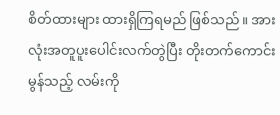စိတ်ထားများ ထားရှိကြရမည် ဖြစ်သည်။ အားလုံးအတူပူးပေါင်းလက်တွဲပြီး တိုးတက်ကောင်းမွန်သည့် လမ်းကို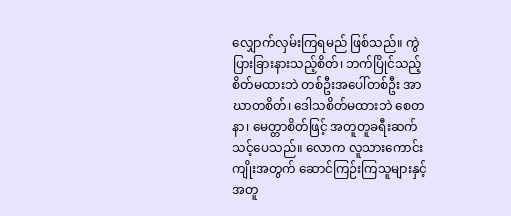လျှောက်လှမ်းကြရမည် ဖြစ်သည်။ ကွဲပြားခြားနားသည့်စိတ်၊ ဘက်ပြိုင်သည့် စိတ်မထားဘဲ တစ်ဦးအပေါ်တစ်ဦး အာဃာတစိတ်၊ ဒေါသစိတ်မထားဘဲ စေတနာ၊ မေတ္တာစိတ်ဖြင့် အတူတူခရီးဆက်သင့်ပေသည်။ လောက လူသားကောင်းကျိုးအတွက် ဆောင်ကြဉ်းကြသူများနှင့် အတူ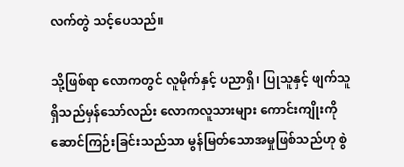လက်တွဲ သင့်ပေသည်။

သို့ဖြစ်ရာ လောကတွင် လူမိုက်နှင့် ပညာရှိ၊ ပြုသူနှင့် ဖျက်သူ ရှိသည်မှန်သော်လည်း လောကလူသားများ ကောင်းကျိုးကို ဆောင်ကြဉ်းခြင်းသည်သာ မွန်မြတ်သောအမှုဖြစ်သည်ဟု စွဲ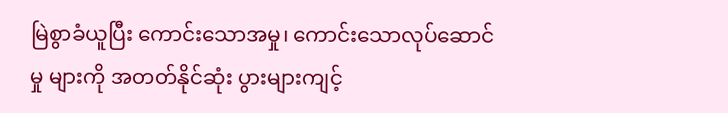မြဲစွာခံယူပြီး ကောင်းသောအမှု၊ ကောင်းသောလုပ်ဆောင်မှု များကို အတတ်နိုင်ဆုံး ပွားများကျင့်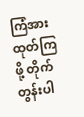ကြံအားထုတ်ကြဖို့ တိုက်တွန်းပါ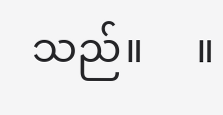သည်။     ။